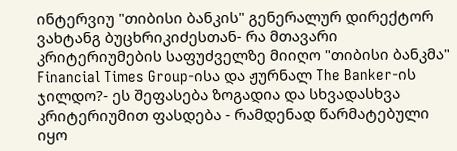ინტერვიუ "თიბისი ბანკის" გენერალურ დირექტორ ვახტანგ ბუცხრიკიძესთან- რა მთავარი კრიტერიუმების საფუძველზე მიიღო "თიბისი ბანკმა" Financial Times Group-ისა და ჟურნალ The Banker-ის ჯილდო?- ეს შეფასება ზოგადია და სხვადასხვა კრიტერიუმით ფასდება - რამდენად წარმატებული იყო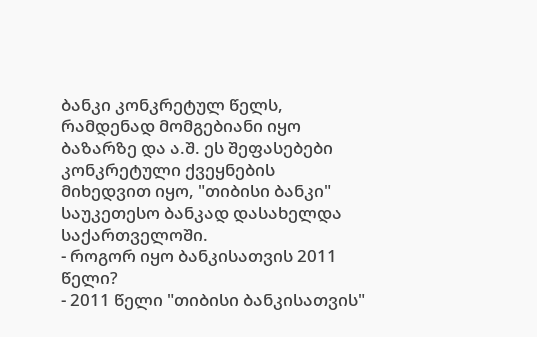ბანკი კონკრეტულ წელს, რამდენად მომგებიანი იყო ბაზარზე და ა.შ. ეს შეფასებები კონკრეტული ქვეყნების მიხედვით იყო, "თიბისი ბანკი" საუკეთესო ბანკად დასახელდა საქართველოში.
- როგორ იყო ბანკისათვის 2011 წელი?
- 2011 წელი "თიბისი ბანკისათვის"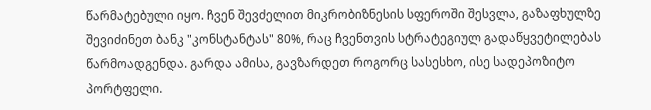წარმატებული იყო. ჩვენ შევძელით მიკრობიზნესის სფეროში შესვლა, გაზაფხულზე შევიძინეთ ბანკ "კონსტანტას" 80%, რაც ჩვენთვის სტრატეგიულ გადაწყვეტილებას წარმოადგენდა. გარდა ამისა, გავზარდეთ როგორც სასესხო, ისე სადეპოზიტო პორტფელი.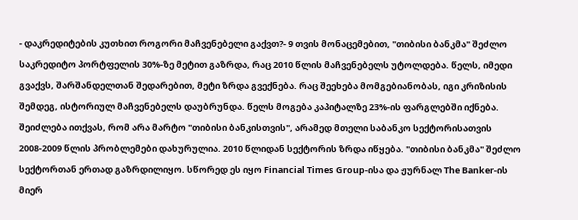- დაკრედიტების კუთხით როგორი მაჩვენებელი გაქვთ?- 9 თვის მონაცემებით, "თიბისი ბანკმა" შეძლო საკრედიტო პორტფელის 30%-ზე მეტით გაზრდა, რაც 2010 წლის მაჩვენებელს უტოლდება. წელს, იმედი გვაქვს, შარშანდელთან შედარებით, მეტი ზრდა გვექნება. რაც შეეხება მომგებიანობას, იგი კრიზისის შემდეგ, ისტორიულ მაჩვენებელს დაუბრუნდა. წელს მოგება კაპიტალზე 23%-ის ფარგლებში იქნება.
შეიძლება ითქვას, რომ არა მარტო "თიბისი ბანკისთვის", არამედ მთელი საბანკო სექტორისათვის 2008-2009 წლის პრობლემები დახურულია. 2010 წლიდან სექტორის ზრდა იწყება. "თიბისი ბანკმა" შეძლო სექტორთან ერთად გაზრდილიყო. სწორედ ეს იყო Financial Times Group-ისა და ჟურნალ The Banker-ის მიერ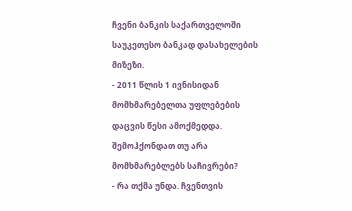ჩვენი ბანკის საქართველოში საუკეთესო ბანკად დასახელების მიზეზი.
- 2011 წლის 1 ივნისიდან მომხმარებელთა უფლებების დაცვის წესი ამოქმედდა. შემოჰქონდათ თუ არა მომხმარებლებს საჩივრები?
- რა თქმა უნდა. ჩვენთვის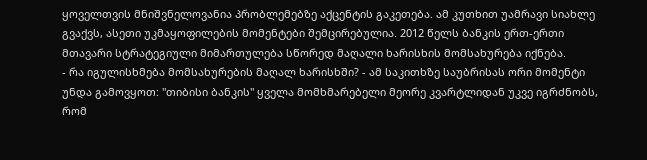ყოველთვის მნიშვნელოვანია პრობლემებზე აქცენტის გაკეთება. ამ კუთხით უამრავი სიახლე გვაქვს, ასეთი უკმაყოფილების მომენტები შემცირებულია. 2012 წელს ბანკის ერთ-ერთი მთავარი სტრატეგიული მიმართულება სწორედ მაღალი ხარისხის მომსახურება იქნება.
- რა იგულისხმება მომსახურების მაღალ ხარისხში? - ამ საკითხზე საუბრისას ორი მომენტი უნდა გამოვყოთ: "თიბისი ბანკის" ყველა მომხმარებელი მეორე კვარტლიდან უკვე იგრძნობს, რომ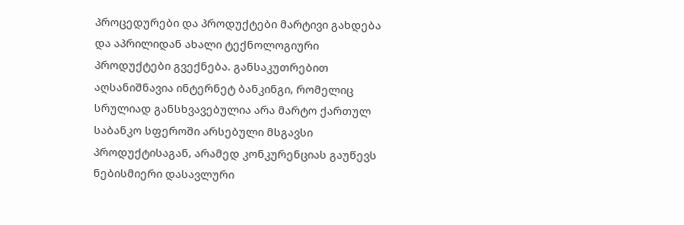პროცედურები და პროდუქტები მარტივი გახდება და აპრილიდან ახალი ტექნოლოგიური პროდუქტები გვექნება. განსაკუთრებით აღსანიშნავია ინტერნეტ ბანკინგი, რომელიც სრულიად განსხვავებულია არა მარტო ქართულ საბანკო სფეროში არსებული მსგავსი პროდუქტისაგან, არამედ კონკურენციას გაუწევს ნებისმიერი დასავლური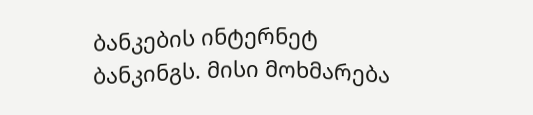ბანკების ინტერნეტ ბანკინგს. მისი მოხმარება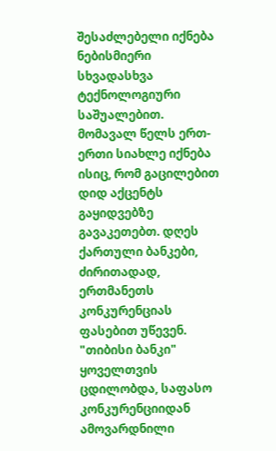შესაძლებელი იქნება ნებისმიერი სხვადასხვა ტექნოლოგიური საშუალებით.
მომავალ წელს ერთ-ერთი სიახლე იქნება ისიც, რომ გაცილებით დიდ აქცენტს გაყიდვებზე გავაკეთებთ. დღეს ქართული ბანკები, ძირითადად, ერთმანეთს კონკურენციას ფასებით უწევენ. "თიბისი ბანკი" ყოველთვის ცდილობდა, საფასო კონკურენციიდან ამოვარდნილი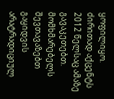ყოფილიყო. ძირითად აქცენტს 2012 წელსაც ამაზე გავაკეთებთ. მომხმარებელს შევთავაზებთ გაყიდვის არატრადიციულ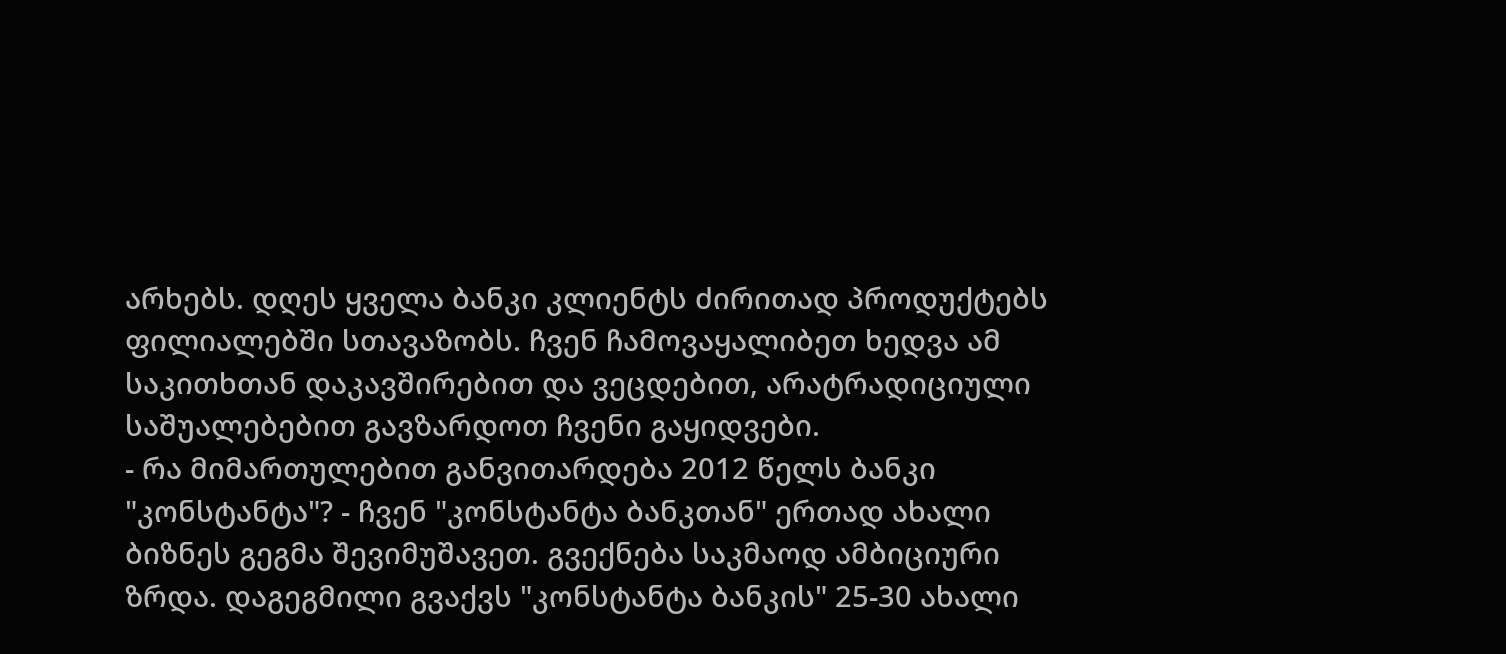არხებს. დღეს ყველა ბანკი კლიენტს ძირითად პროდუქტებს ფილიალებში სთავაზობს. ჩვენ ჩამოვაყალიბეთ ხედვა ამ საკითხთან დაკავშირებით და ვეცდებით, არატრადიციული საშუალებებით გავზარდოთ ჩვენი გაყიდვები.
- რა მიმართულებით განვითარდება 2012 წელს ბანკი "კონსტანტა"? - ჩვენ "კონსტანტა ბანკთან" ერთად ახალი ბიზნეს გეგმა შევიმუშავეთ. გვექნება საკმაოდ ამბიციური ზრდა. დაგეგმილი გვაქვს "კონსტანტა ბანკის" 25-30 ახალი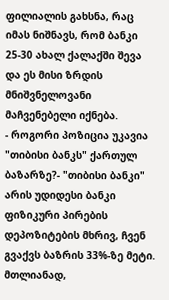ფილიალის გახსნა, რაც იმას ნიშნავს, რომ ბანკი 25-30 ახალ ქალაქში შევა და ეს მისი ზრდის მნიშვნელოვანი მაჩვენებელი იქნება.
- როგორი პოზიცია უკავია "თიბისი ბანკს" ქართულ ბაზარზე?- "თიბისი ბანკი" არის უდიდესი ბანკი ფიზიკური პირების დეპოზიტების მხრივ, ჩვენ გვაქვს ბაზრის 33%-ზე მეტი. მთლიანად,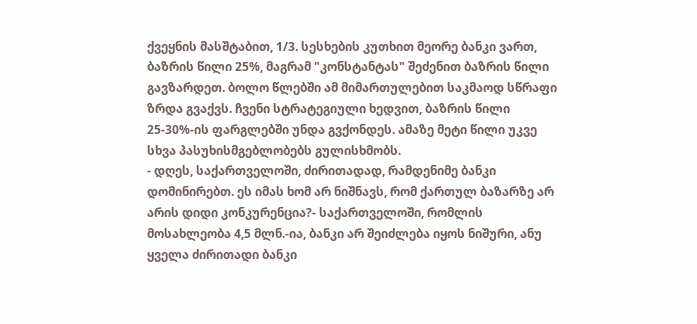ქვეყნის მასშტაბით, 1/3. სესხების კუთხით მეორე ბანკი ვართ, ბაზრის წილი 25%, მაგრამ "კონსტანტას" შეძენით ბაზრის წილი გავზარდეთ. ბოლო წლებში ამ მიმართულებით საკმაოდ სწრაფი ზრდა გვაქვს. ჩვენი სტრატეგიული ხედვით, ბაზრის წილი 25-30%-ის ფარგლებში უნდა გვქონდეს. ამაზე მეტი წილი უკვე სხვა პასუხისმგებლობებს გულისხმობს.
- დღეს, საქართველოში, ძირითადად, რამდენიმე ბანკი დომინირებთ. ეს იმას ხომ არ ნიშნავს, რომ ქართულ ბაზარზე არ არის დიდი კონკურენცია?- საქართველოში, რომლის მოსახლეობა 4,5 მლნ.-ია, ბანკი არ შეიძლება იყოს ნიშური, ანუ ყველა ძირითადი ბანკი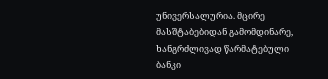უნივერსალურია. მცირე მასშტაბებიდან გამომდინარე, ხანგრძლივად წარმატებული ბანკი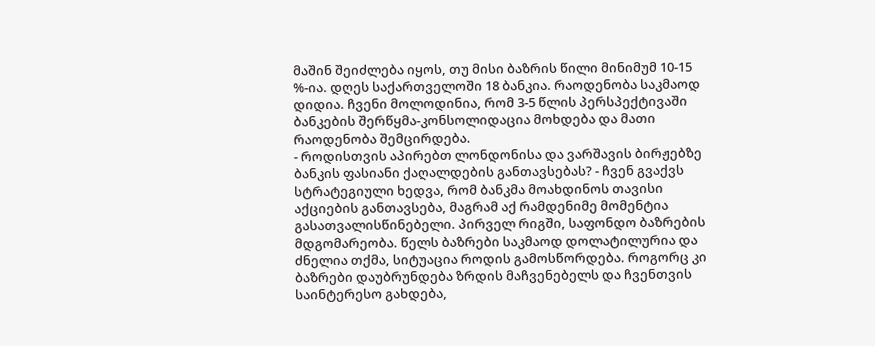მაშინ შეიძლება იყოს, თუ მისი ბაზრის წილი მინიმუმ 10-15 %-ია. დღეს საქართველოში 18 ბანკია. რაოდენობა საკმაოდ დიდია. ჩვენი მოლოდინია, რომ 3-5 წლის პერსპექტივაში ბანკების შერწყმა-კონსოლიდაცია მოხდება და მათი რაოდენობა შემცირდება.
- როდისთვის აპირებთ ლონდონისა და ვარშავის ბირჟებზე ბანკის ფასიანი ქაღალდების განთავსებას? - ჩვენ გვაქვს სტრატეგიული ხედვა, რომ ბანკმა მოახდინოს თავისი აქციების განთავსება, მაგრამ აქ რამდენიმე მომენტია გასათვალისწინებელი. პირველ რიგში, საფონდო ბაზრების მდგომარეობა. წელს ბაზრები საკმაოდ დოლატილურია და ძნელია თქმა, სიტუაცია როდის გამოსწორდება. როგორც კი ბაზრები დაუბრუნდება ზრდის მაჩვენებელს და ჩვენთვის საინტერესო გახდება,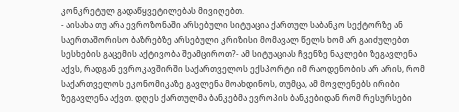კონკრეტულ გადაწყვეტილებას მივიღებთ.
- აისახა თუ არა ევროზონაში არსებული სიტუაცია ქართულ საბანკო სექტორზე ან საერთაშორისო ბაზრებზე არსებული კრიზისი მომავალ წელს ხომ არ გაიძულებთ სესხების გაცემის აქტივობა შეამციროთ?- ამ სიტუაციას ჩვენზე ნაკლები ზეგავლენა აქვს, რადგან ევროკავშირში საქართველოს ექსპორტი იმ რაოდენობის არ არის, რომ საქართველოს ეკონომიკაზე გავლენა მოახდინოს, თუმცა, ამ მოვლენებს ირიბი ზეგავლენა აქვთ. დღეს ქართულმა ბანკებმა ევროპის ბანკებიდან რომ რესურსები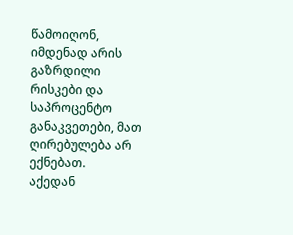წამოიღონ, იმდენად არის გაზრდილი რისკები და საპროცენტო განაკვეთები, მათ ღირებულება არ ექნებათ.
აქედან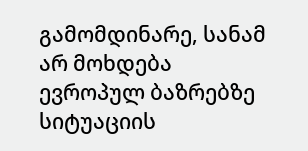გამომდინარე, სანამ არ მოხდება ევროპულ ბაზრებზე სიტუაციის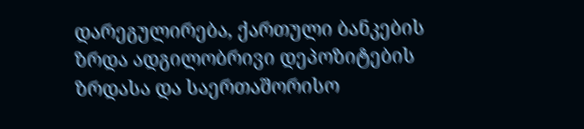დარეგულირება, ქართული ბანკების ზრდა ადგილობრივი დეპოზიტების ზრდასა და საერთაშორისო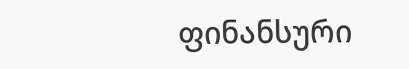ფინანსური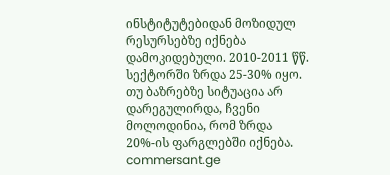ინსტიტუტებიდან მოზიდულ რესურსებზე იქნება დამოკიდებული. 2010-2011 წწ. სექტორში ზრდა 25-30% იყო. თუ ბაზრებზე სიტუაცია არ დარეგულირდა, ჩვენი მოლოდინია, რომ ზრდა 20%-ის ფარგლებში იქნება.
commersant.ge